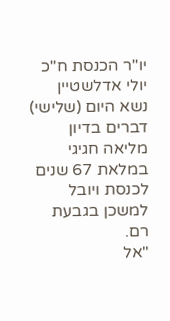יו"ר הכנסת ח"כ יולי אדלשטיין נשא היום (שלישי) דברים בדיון מליאה חגיגי במלאת 67 שנים לכנסת ויובל למשכן בגבעת רם.
"אל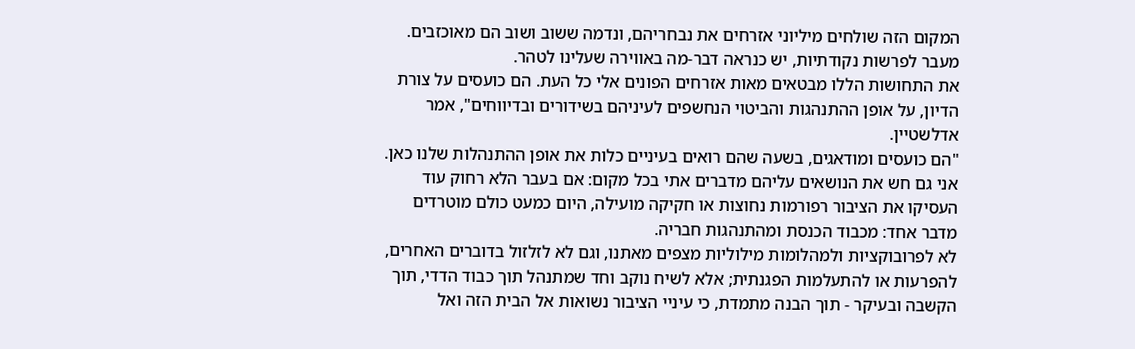המקום הזה שולחים מיליוני אזרחים את נבחריהם, ונדמה ששוב ושוב הם מאוכזבים. מעבר לפרשות נקודתיות, יש כנראה דבר-מה באווירה שעלינו לטהר.
את התחושות הללו מבטאים מאות אזרחים הפונים אלי כל העת. הם כועסים על צורת הדיון, על אופן ההתנהגות והביטוי הנחשפים לעיניהם בשידורים ובדיווחים", אמר אדלשטיין.
"הם כועסים ומודאגים, בשעה שהם רואים בעיניים כלות את אופן ההתנהלות שלנו כאן. אני גם חש את הנושאים עליהם מדברים אתי בכל מקום: אם בעבר הלא רחוק עוד העסיקו את הציבור רפורמות נחוצות או חקיקה מועילה, היום כמעט כולם מוטרדים מדבר אחד: מכבוד הכנסת ומהתנהגות חבריה.
לא לפרובוקציות ולמהלומות מילוליות מצפים מאתנו, וגם לא לזלזול בדוברים האחרים, להפרעות או להתעלמות הפגנתית; אלא לשיח נוקב וחד שמתנהל תוך כבוד הדדי, תוך הקשבה ובעיקר - תוך הבנה מתמדת, כי עיניי הציבור נשואות אל הבית הזה ואל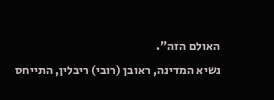האולם הזה".
נשיא המדינה, ראובן (רובי) ריבלין, התייחס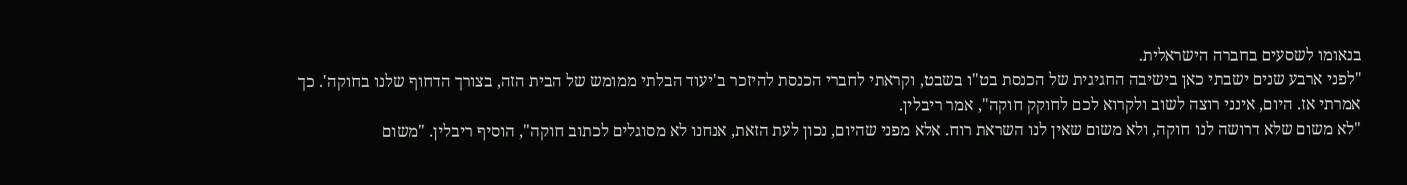בנאומו לשסעים בחברה הישראלית.
"לפני ארבע שנים ישבתי כאן בישיבה החגיגית של הכנסת בט"ו בשבט, וקראתי לחברי הכנסת להיזכר ב'יעוד הבלתי ממומש של הבית הזה, בצורך הדחוף שלנו בחוקה'. כך אמרתי אז. היום, אינני רוצה לשוב ולקרוא לכם לחוקק חוקה", אמר ריבלין.
"לא משום שלא דרושה לנו חוקה, ולא משום שאין לנו השראת רוח. אלא מפני שהיום, נכון לעת הזאת, אנחנו לא מסוגלים לכתוב חוקה", הוסיף ריבלין. "משום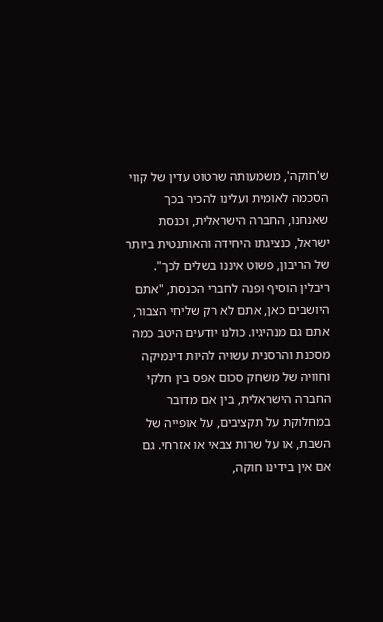ש'חוקה', משמעותה שרטוט עדין של קווי הסכמה לאומית ועלינו להכיר בכך שאנחנו, החברה הישראלית, וכנסת ישראל, כנציגתו היחידה והאותנטית ביותר של הריבון, פשוט איננו בשלים לכך".
ריבלין הוסיף ופנה לחברי הכנסת, "אתם היושבים כאן, אתם לא רק שליחי הצבור, אתם גם מנהיגיו. כולנו יודעים היטב כמה מסכנת והרסנית עשויה להיות דינמיקה וחוויה של משחק סכום אפס בין חלקי החברה הישראלית, בין אם מדובר במחלוקת על תקציבים, על אופייה של השבת, או על שרות צבאי או אזרחי. גם אם אין בידינו חוקה,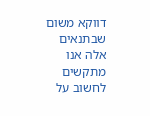דווקא משום שבתנאים אלה אנו מתקשים לחשוב על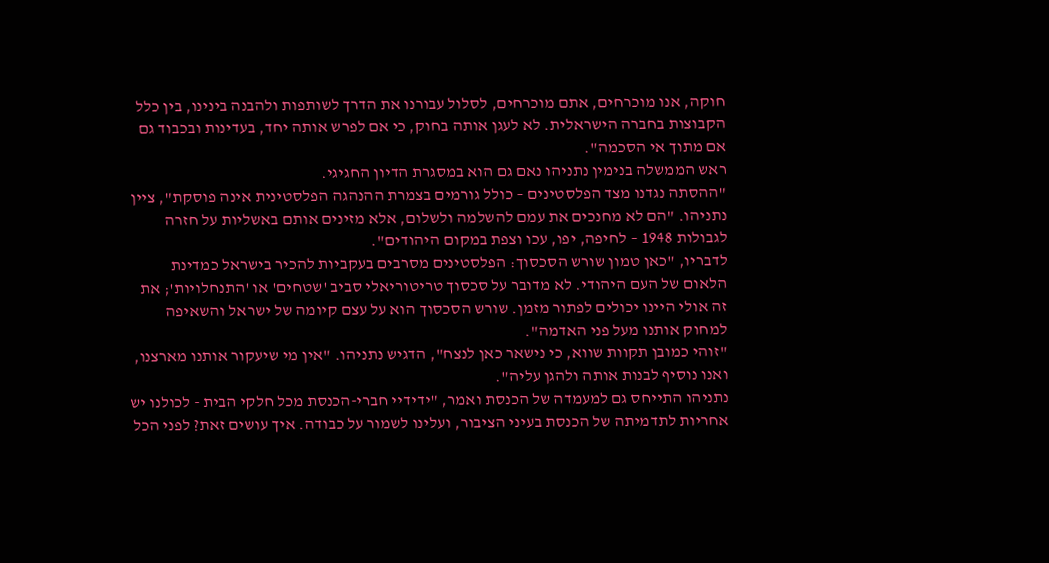חוקה, אנו מוכרחים, אתם מוכרחים, לסלול עבורנו את הדרך לשותפות ולהבנה בינינו, בין כלל הקבוצות בחברה הישראלית. לא לעגן אותה בחוק, כי אם לפרש אותה יחד, בעדינות ובכבוד גם אם מתוך אי הסכמה".
ראש הממשלה בנימין נתניהו נאם גם הוא במסגרת הדיון החגיגי.
"ההסתה נגדנו מצד הפלסטינים – כולל גורמים בצמרת ההנהגה הפלסטינית אינה פוסקת", ציין נתניהו. "הם לא מחנכים את עמם להשלמה ולשלום, אלא מזינים אותם באשליות על חזרה לגבולות 1948 – לחיפה, יפו, עכו וצפת במקום היהודים".
לדבריו, "כאן טמון שורש הסכסוך: הפלסטינים מסרבים בעקביות להכיר בישראל כמדינת הלאום של העם היהודי. לא מדובר על סכסוך טריטוריאלי סביב 'שטחים' או 'התנחלויות'; את זה אולי היינו יכולים לפתור מזמן. שורש הסכסוך הוא על עצם קיומה של ישראל והשאיפה למחוק אותנו מעל פני האדמה".
"זוהי כמובן תקוות שווא, כי נישאר כאן לנצח", הדגיש נתניהו. "אין מי שיעקור אותנו מארצנו, ואנו נוסיף לבנות אותה ולהגן עליה".
נתניהו התייחס גם למעמדה של הכנסת ואמר, "ידידיי חברי-הכנסת מכל חלקי הבית - לכולנו יש אחריות לתדמיתה של הכנסת בעיני הציבור, ועלינו לשמור על כבודה. איך עושים זאת? לפני הכל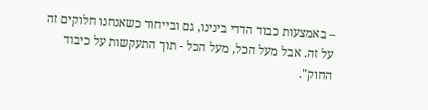– באמצעות כבוד הדדי בינינו, גם ובייחוד כשאנחנו חלוקים זה על זה. אבל מעל הכל, מעל הכל - תוך התעקשות על כיבוד החוק".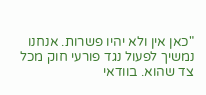"כאן אין ולא יהיו פשרות. אנחנו נמשיך לפעול נגד פורעי חוק מכל צד שהוא. בוודאי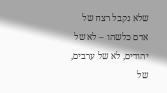שלא נקבל רצח של אדם כלשהו – לא של יהודים, לא של ערבים, של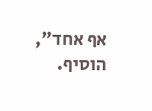אף אחד", הוסיף.